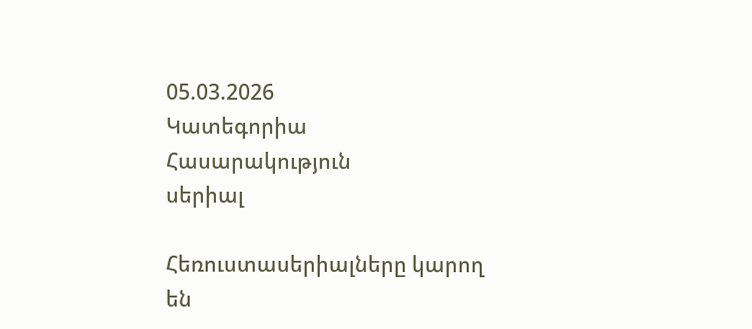05.03.2026
Կատեգորիա
Հասարակություն
սերիալ

Հեռուստասերիալները կարող են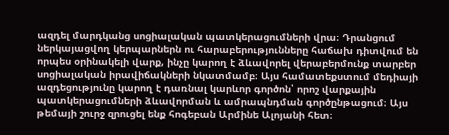ազդել մարդկանց սոցիալական պատկերացումների վրա։ Դրանցում ներկայացվող կերպարներն ու հարաբերությունները հաճախ դիտվում են որպես օրինակելի վարք, ինչը կարող է ձևավորել վերաբերմունք տարբեր սոցիալական իրավիճակների նկատմամբ։ Այս համատեքստում մեդիայի ազդեցությունը կարող է դառնալ կարևոր գործոն՝ որոշ վարքային պատկերացումների ձևավորման և ամրապնդման գործընթացում։ Այս թեմայի շուրջ զրուցել ենք հոգեբան Արմինե Ալոյանի հետ։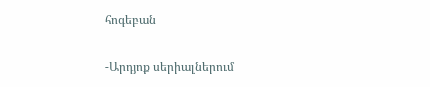հոգեբան

-Արդյոք սերիալներում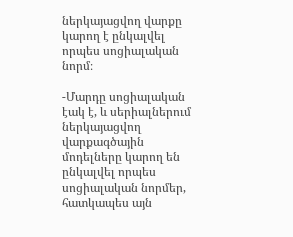ներկայացվող վարքը կարող է ընկալվել որպես սոցիալական նորմ։

-Մարդը սոցիալական էակ է, և սերիալներում ներկայացվող վարքագծային մոդելները կարող են ընկալվել որպես սոցիալական նորմեր, հատկապես այն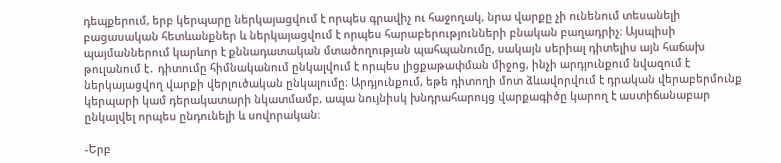դեպքերում, երբ կերպարը ներկայացվում է որպես գրավիչ ու հաջողակ, նրա վարքը չի ունենում տեսանելի բացասական հետևանքներ և ներկայացվում է որպես հարաբերությունների բնական բաղադրիչ։ Այսպիսի պայմաններում կարևոր է քննադատական մտածողության պահպանումը, սակայն սերիալ դիտելիս այն հաճախ թուլանում է․ դիտումը հիմնականում ընկալվում է որպես լիցքաթափման միջոց, ինչի արդյունքում նվազում է ներկայացվող վարքի վերլուծական ընկալումը։ Արդյունքում, եթե դիտողի մոտ ձևավորվում է դրական վերաբերմունք կերպարի կամ դերակատարի նկատմամբ, ապա նույնիսկ խնդրահարույց վարքագիծը կարող է աստիճանաբար ընկալվել որպես ընդունելի և սովորական։

-Երբ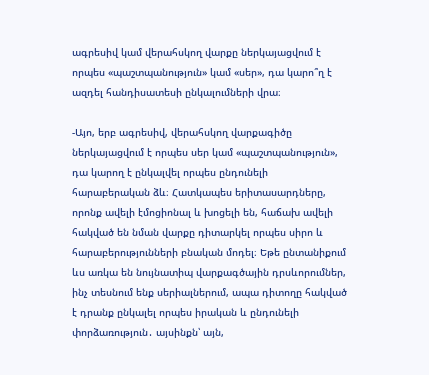ագրեսիվ կամ վերահսկող վարքը ներկայացվում է որպես «պաշտպանություն» կամ «սեր», դա կարո՞ղ է ազդել հանդիսատեսի ընկալումների վրա։

-Այո, երբ ագրեսիվ, վերահսկող վարքագիծը ներկայացվում է որպես սեր կամ «պաշտպանություն», դա կարող է ընկալվել որպես ընդունելի հարաբերական ձև։ Հատկապես երիտասարդները, որոնք ավելի էմոցիոնալ և խոցելի են, հաճախ ավելի հակված են նման վարքը դիտարկել որպես սիրո և հարաբերությունների բնական մոդել։ Եթե ընտանիքում ևս առկա են նույնատիպ վարքագծային դրսևորումներ, ինչ տեսնում ենք սերիալներում, ապա դիտողը հակված է դրանք ընկալել որպես իրական և ընդունելի փորձառություն․ այսինքն՝ այն,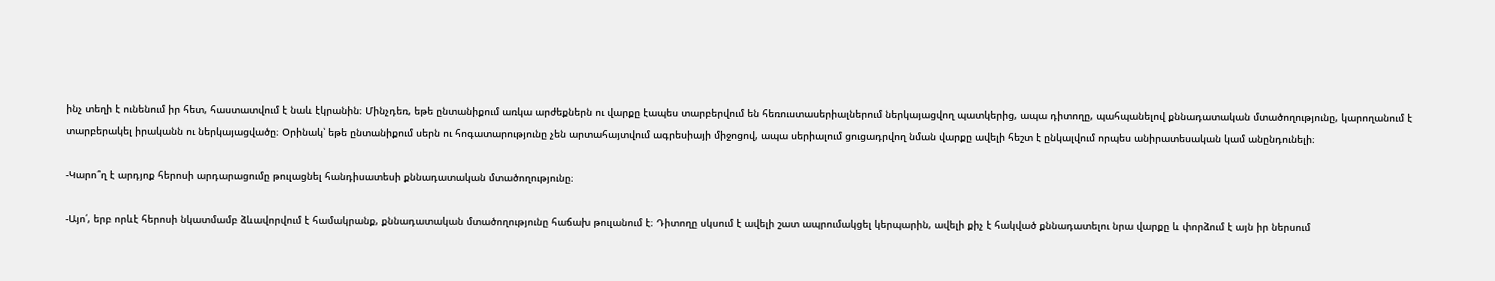ինչ տեղի է ունենում իր հետ, հաստատվում է նաև էկրանին։ Մինչդեռ, եթե ընտանիքում առկա արժեքներն ու վարքը էապես տարբերվում են հեռուստասերիալներում ներկայացվող պատկերից, ապա դիտողը, պահպանելով քննադատական մտածողությունը, կարողանում է տարբերակել իրականն ու ներկայացվածը։ Օրինակ՝ եթե ընտանիքում սերն ու հոգատարությունը չեն արտահայտվում ագրեսիայի միջոցով, ապա սերիալում ցուցադրվող նման վարքը ավելի հեշտ է ընկալվում որպես անիրատեսական կամ անընդունելի։

-Կարո՞ղ է արդյոք հերոսի արդարացումը թուլացնել հանդիսատեսի քննադատական մտածողությունը։

-Այո՛, երբ որևէ հերոսի նկատմամբ ձևավորվում է համակրանք, քննադատական մտածողությունը հաճախ թուլանում է։ Դիտողը սկսում է ավելի շատ ապրումակցել կերպարին, ավելի քիչ է հակված քննադատելու նրա վարքը և փորձում է այն իր ներսում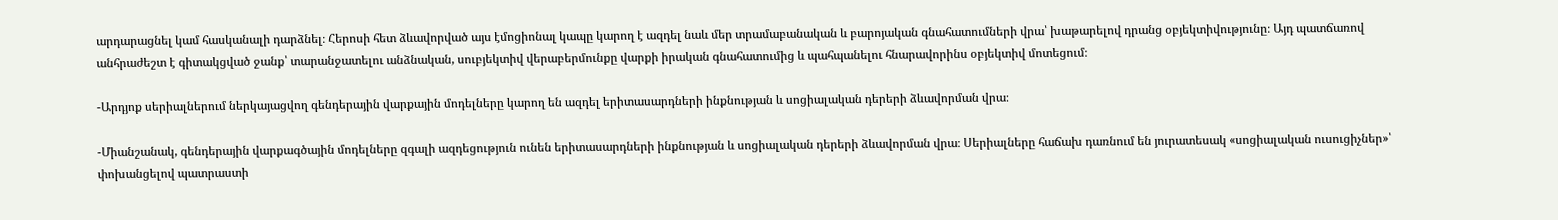արդարացնել կամ հասկանալի դարձնել։ Հերոսի հետ ձևավորված այս էմոցիոնալ կապը կարող է ազդել նաև մեր տրամաբանական և բարոյական գնահատումների վրա՝ խաթարելով դրանց օբյեկտիվությունը։ Այդ պատճառով անհրաժեշտ է գիտակցված ջանք՝ տարանջատելու անձնական, սուբյեկտիվ վերաբերմունքը վարքի իրական գնահատումից և պահպանելու հնարավորինս օբյեկտիվ մոտեցում։

-Արդյոք սերիալներում ներկայացվող գենդերային վարքային մոդելները կարող են ազդել երիտասարդների ինքնության և սոցիալական դերերի ձևավորման վրա։

-Միանշանակ, գենդերային վարքագծային մոդելները զգալի ազդեցություն ունեն երիտասարդների ինքնության և սոցիալական դերերի ձևավորման վրա։ Սերիալները հաճախ դառնում են յուրատեսակ «սոցիալական ուսուցիչներ»՝ փոխանցելով պատրաստի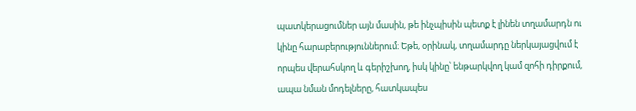պատկերացումներ այն մասին, թե ինչպիսին պետք է լինեն տղամարդն ու կինը հարաբերություններում։ Եթե, օրինակ, տղամարդը ներկայացվում է որպես վերահսկող և գերիշխող, իսկ կինը՝ ենթարկվող կամ զոհի դիրքում, ապա նման մոդելները, հատկապես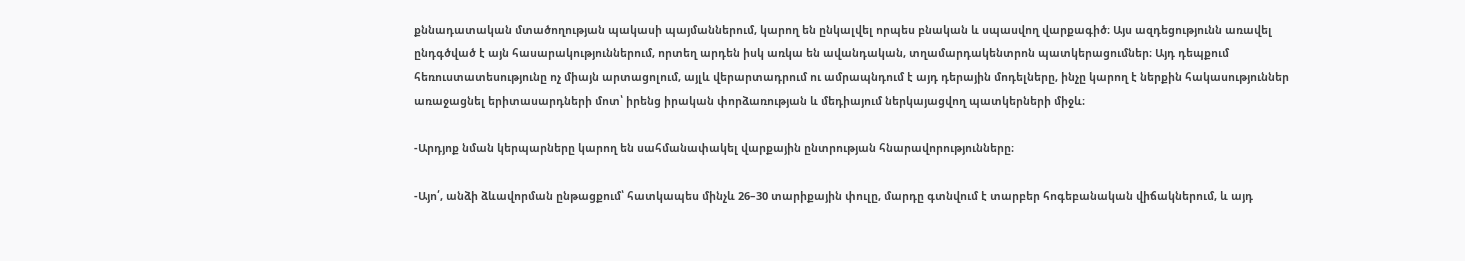քննադատական մտածողության պակասի պայմաններում, կարող են ընկալվել որպես բնական և սպասվող վարքագիծ։ Այս ազդեցությունն առավել ընդգծված է այն հասարակություններում, որտեղ արդեն իսկ առկա են ավանդական, տղամարդակենտրոն պատկերացումներ։ Այդ դեպքում հեռուստատեսությունը ոչ միայն արտացոլում, այլև վերարտադրում ու ամրապնդում է այդ դերային մոդելները, ինչը կարող է ներքին հակասություններ առաջացնել երիտասարդների մոտ՝ իրենց իրական փորձառության և մեդիայում ներկայացվող պատկերների միջև։

-Արդյոք նման կերպարները կարող են սահմանափակել վարքային ընտրության հնարավորությունները։

-Այո՛, անձի ձևավորման ընթացքում՝ հատկապես մինչև 26–30 տարիքային փուլը, մարդը գտնվում է տարբեր հոգեբանական վիճակներում, և այդ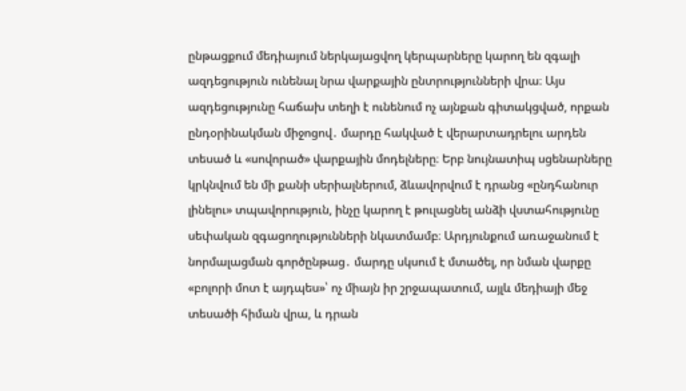ընթացքում մեդիայում ներկայացվող կերպարները կարող են զգալի ազդեցություն ունենալ նրա վարքային ընտրությունների վրա։ Այս ազդեցությունը հաճախ տեղի է ունենում ոչ այնքան գիտակցված, որքան ընդօրինակման միջոցով․ մարդը հակված է վերարտադրելու արդեն տեսած և «սովորած» վարքային մոդելները։ Երբ նույնատիպ սցենարները կրկնվում են մի քանի սերիալներում, ձևավորվում է դրանց «ընդհանուր լինելու» տպավորություն, ինչը կարող է թուլացնել անձի վստահությունը սեփական զգացողությունների նկատմամբ։ Արդյունքում առաջանում է նորմալացման գործընթաց․ մարդը սկսում է մտածել, որ նման վարքը «բոլորի մոտ է այդպես»՝ ոչ միայն իր շրջապատում, այլև մեդիայի մեջ տեսածի հիման վրա, և դրան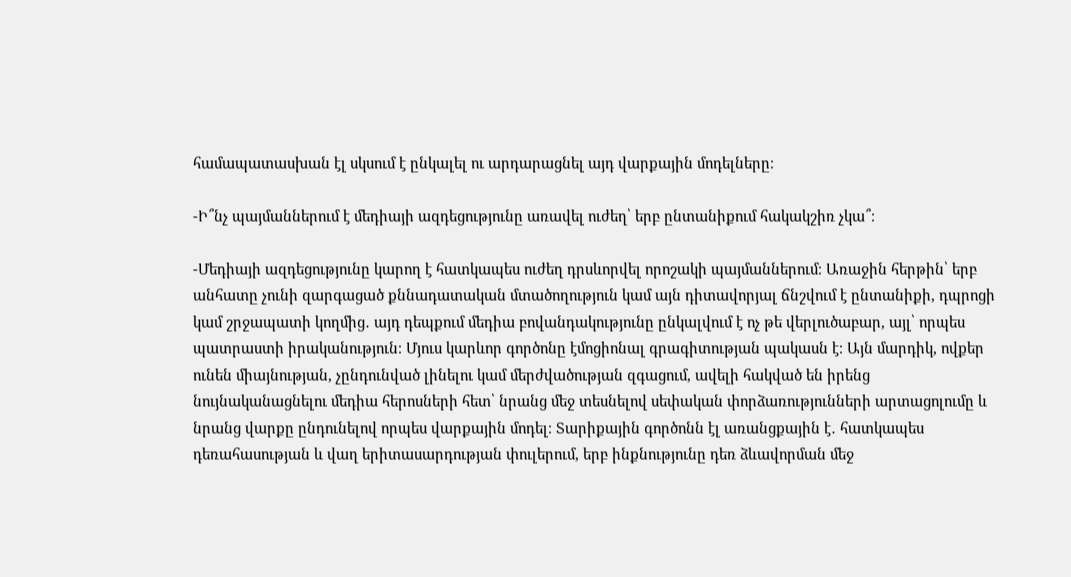համապատասխան էլ սկսում է ընկալել ու արդարացնել այդ վարքային մոդելները։

-Ի՞նչ պայմաններում է մեդիայի ազդեցությունը առավել ուժեղ՝ երբ ընտանիքում հակակշիռ չկա՞։

-Մեդիայի ազդեցությունը կարող է հատկապես ուժեղ դրսևորվել որոշակի պայմաններում։ Առաջին հերթին՝ երբ անհատը չունի զարգացած քննադատական մտածողություն կամ այն դիտավորյալ ճնշվում է ընտանիքի, դպրոցի կամ շրջապատի կողմից․ այդ դեպքում մեդիա բովանդակությունը ընկալվում է ոչ թե վերլուծաբար, այլ՝ որպես պատրաստի իրականություն։ Մյուս կարևոր գործոնը էմոցիոնալ գրագիտության պակասն է։ Այն մարդիկ, ովքեր ունեն միայնության, չընդունված լինելու կամ մերժվածության զգացում, ավելի հակված են իրենց նույնականացնելու մեդիա հերոսների հետ՝ նրանց մեջ տեսնելով սեփական փորձառությունների արտացոլումը և նրանց վարքը ընդունելով որպես վարքային մոդել։ Տարիքային գործոնն էլ առանցքային է․ հատկապես դեռահասության և վաղ երիտասարդության փուլերում, երբ ինքնությունը դեռ ձևավորման մեջ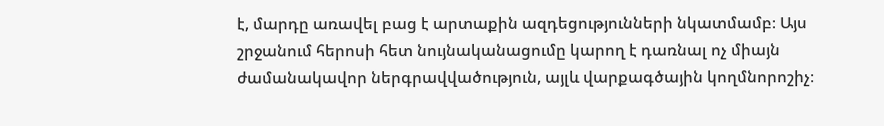է, մարդը առավել բաց է արտաքին ազդեցությունների նկատմամբ։ Այս շրջանում հերոսի հետ նույնականացումը կարող է դառնալ ոչ միայն ժամանակավոր ներգրավվածություն, այլև վարքագծային կողմնորոշիչ։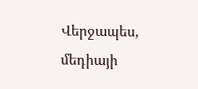Վերջապես, մեդիայի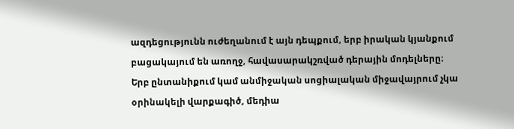ազդեցությունն ուժեղանում է այն դեպքում, երբ իրական կյանքում բացակայում են առողջ, հավասարակշռված դերային մոդելները։ Երբ ընտանիքում կամ անմիջական սոցիալական միջավայրում չկա օրինակելի վարքագիծ, մեդիա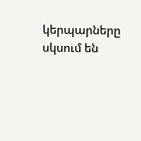կերպարները սկսում են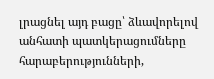լրացնել այդ բացը՝ ձևավորելով անհատի պատկերացումները հարաբերությունների,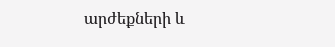արժեքների և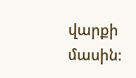վարքի մասին։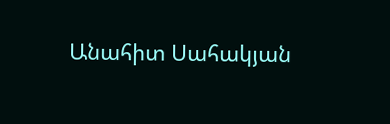Անահիտ Սահակյան